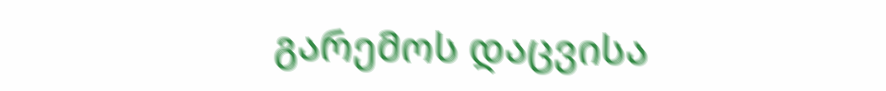გარემოს დაცვისა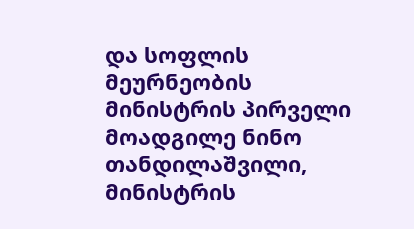და სოფლის მეურნეობის მინისტრის პირველი მოადგილე ნინო თანდილაშვილი, მინისტრის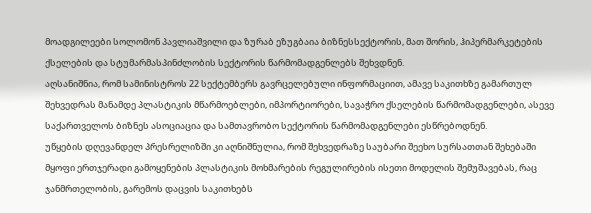მოადგილეები სოლომონ პავლიაშვილი და ზურაბ ეზუგბაია ბიზნესსექტორის, მათ შორის, ჰიპერმარკეტების ქსელების და სტუმარმასპინძლობის სექტორის წარმომადგენლებს შეხვდნენ.
აღსანიშნია, რომ სამინისტროს 22 სექტემბერს გავრცელებული ინფორმაციით, ამავე საკითხზე გამართულ შეხვედრას მანამდე პლასტიკის მწარმოებლები, იმპორტიორები, სავაჭრო ქსელების წარმომადგენლები, ასევე საქართველოს ბიზნეს ასოციაცია და სამთავრობო სექტორის წარმომადგენლები ესწრებოდნენ.
უწყების დღევანდელ პრესრელიზში კი აღნიშნულია, რომ შეხვედრაზე საუბარი შეეხო სურსათთან შეხებაში მყოფი ერთჯერადი გამოყენების პლასტიკის მოხმარების რეგულირების ისეთი მოდელის შემუშავებას, რაც ჯანმრთელობის, გარემოს დაცვის საკითხებს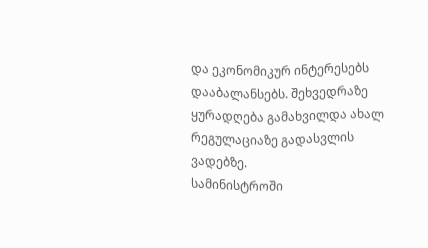და ეკონომიკურ ინტერესებს დააბალანსებს. შეხვედრაზე ყურადღება გამახვილდა ახალ რეგულაციაზე გადასვლის ვადებზე.
სამინისტროში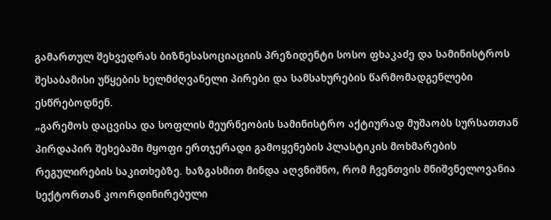გამართულ შეხვედრას ბიზნესასოციაციის პრეზიდენტი სოსო ფხაკაძე და სამინისტროს შესაბამისი უწყების ხელმძღვანელი პირები და სამსახურების წარმომადგენლები ესწრებოდნენ.
„გარემოს დაცვისა და სოფლის მეურნეობის სამინისტრო აქტიურად მუშაობს სურსათთან პირდაპირ შეხებაში მყოფი ერთჯერადი გამოყენების პლასტიკის მოხმარების რეგულირების საკითხებზე. ხაზგასმით მინდა აღვნიშნო, რომ ჩვენთვის მნიშვნელოვანია სექტორთან კოორდინირებული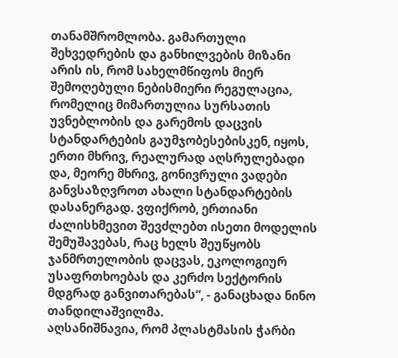თანამშრომლობა. გამართული შეხვედრების და განხილვების მიზანი არის ის, რომ სახელმწიფოს მიერ შემოღებული ნებისმიერი რეგულაცია, რომელიც მიმართულია სურსათის უვნებლობის და გარემოს დაცვის სტანდარტების გაუმჯობესებისკენ, იყოს, ერთი მხრივ, რეალურად აღსრულებადი და, მეორე მხრივ, გონივრული ვადები განვსაზღვროთ ახალი სტანდარტების დასანერგად. ვფიქრობ, ერთიანი ძალისხმევით შევძლებთ ისეთი მოდელის შემუშავებას, რაც ხელს შეუწყობს ჯანმრთელობის დაცვას, ეკოლოგიურ უსაფრთხოებას და კერძო სექტორის მდგრად განვითარებას“, - განაცხადა ნინო თანდილაშვილმა.
აღსანიშნავია, რომ პლასტმასის ჭარბი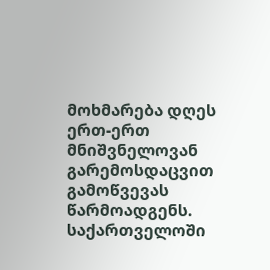მოხმარება დღეს ერთ-ერთ მნიშვნელოვან გარემოსდაცვით გამოწვევას წარმოადგენს. საქართველოში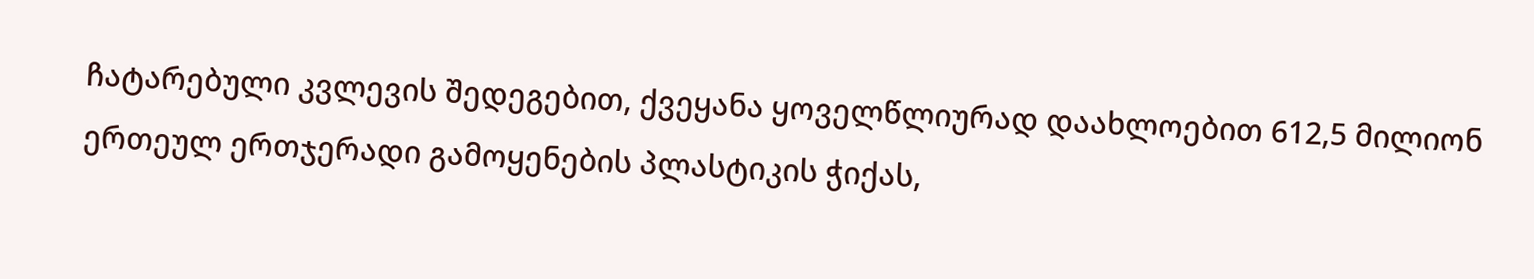ჩატარებული კვლევის შედეგებით, ქვეყანა ყოველწლიურად დაახლოებით 612,5 მილიონ ერთეულ ერთჯერადი გამოყენების პლასტიკის ჭიქას,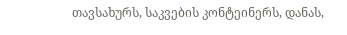თავსახურს, საკვების კონტეინერს, დანას,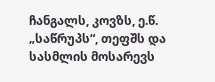ჩანგალს, კოვზს, ე.წ. „საწრუპს“, თეფშს და სასმლის მოსარევს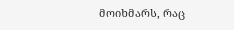მოიხმარს, რაც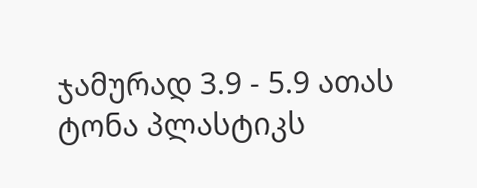ჯამურად 3.9 - 5.9 ათას ტონა პლასტიკს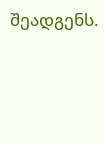შეადგენს.